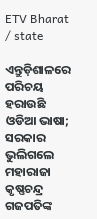ETV Bharat / state

ଏନ୍ତୁଡ଼ିଶାଳରେ ପରିଚୟ ହରାଉଛି ଓଡିଆ ଭାଷା; ସରକାର ଭୁଲିଗଲେ ମହାରାଜା କୃଷ୍ଣଚନ୍ଦ୍ର ଗଜପତିଙ୍କ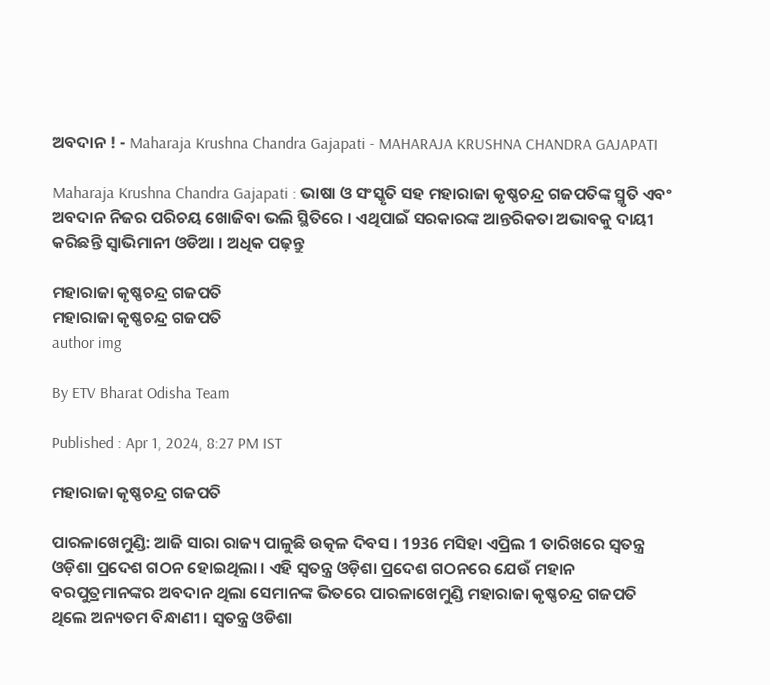ଅବଦାନ ! - Maharaja Krushna Chandra Gajapati - MAHARAJA KRUSHNA CHANDRA GAJAPATI

Maharaja Krushna Chandra Gajapati : ଭାଷା ଓ ସଂସ୍କୃତି ସହ ମହାରାଜା କୃଷ୍ଣଚନ୍ଦ୍ର ଗଜପତିଙ୍କ ସ୍ମୃତି ଏବଂ ଅବଦାନ ନିଜର ପରିଚୟ ଖୋଜିବା ଭଲି ସ୍ଥିତିରେ । ଏଥିପାଇଁ ସରକାରଙ୍କ ଆନ୍ତରିକତା ଅଭାବକୁ ଦାୟୀ କରିଛନ୍ତି ସ୍ବାଭିମାନୀ ଓଡିଆ । ଅଧିକ ପଢ଼ନ୍ତୁ

ମହାରାଜା କୃଷ୍ଣଚନ୍ଦ୍ର ଗଜପତି
ମହାରାଜା କୃଷ୍ଣଚନ୍ଦ୍ର ଗଜପତି
author img

By ETV Bharat Odisha Team

Published : Apr 1, 2024, 8:27 PM IST

ମହାରାଜା କୃଷ୍ଣଚନ୍ଦ୍ର ଗଜପତି

ପାରଳାଖେମୁଣ୍ଡି: ଆଜି ସାରା ରାଜ୍ୟ ପାଳୁଛି ଉତ୍କଳ ଦିବସ । 1936 ମସିହା ଏପ୍ରିଲ 1 ତାରିଖରେ ସ୍ବତନ୍ତ୍ର ଓଡ଼ିଶା ପ୍ରଦେଶ ଗଠନ ହୋଇଥିଲା । ଏହି ସ୍ବତନ୍ତ୍ର ଓଡ଼ିଶା ପ୍ରଦେଶ ଗଠନରେ ଯେଉଁ ମହାନ ବରପୁତ୍ରମାନଙ୍କର ଅବଦାନ ଥିଲା ସେମାନଙ୍କ ଭିତରେ ପାରଳାଖେମୁଣ୍ଡି ମହାରାଜା କୃଷ୍ଣଚନ୍ଦ୍ର ଗଜପତି ଥିଲେ ଅନ୍ୟତମ ବିନ୍ଧାଣୀ । ସ୍ବତନ୍ତ୍ର ଓଡିଶା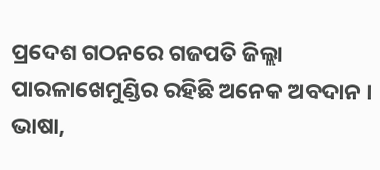ପ୍ରଦେଶ ଗଠନରେ ଗଜପତି ଜିଲ୍ଲା ପାରଳାଖେମୁଣ୍ଡିର ରହିଛି ଅନେକ ଅବଦାନ । ଭାଷା,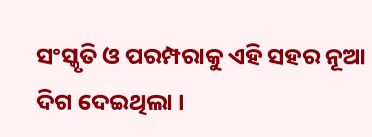ସଂସ୍କୃତି ଓ ପରମ୍ପରାକୁ ଏହି ସହର ନୂଆ ଦିଗ ଦେଇଥିଲା ।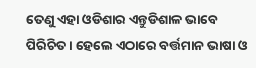ତେଣୁ ଏହା ଓଡିଶାର ଏନ୍ତୁଡିଶାଳ ଭାବେ ପିରିଚିତ । ହେଲେ ଏଠାରେ ବର୍ତ୍ତମାନ ଭାଷା ଓ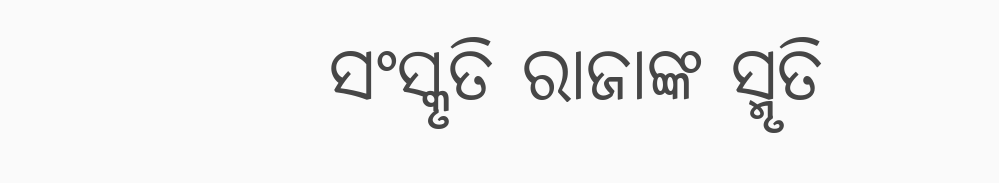ସଂସ୍କୃତି ରାଜାଙ୍କ ସ୍ମୃତି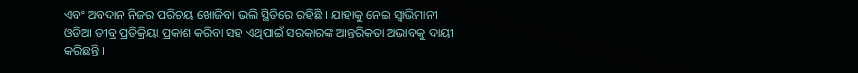ଏବଂ ଅବଦାନ ନିଜର ପରିଚୟ ଖୋଜିବା ଭଲି ସ୍ଥିତିରେ ରହିଛି । ଯାହାକୁ ନେଇ ସ୍ବାଭିମାନୀ ଓଡିଆ ତୀବ୍ର ପ୍ରତିକ୍ରିୟା ପ୍ରକାଶ କରିବା ସହ ଏଥିପାଇଁ ସରକାରଙ୍କ ଆନ୍ତରିକତା ଅଭାବକୁ ଦାୟୀ କରିଛନ୍ତି ।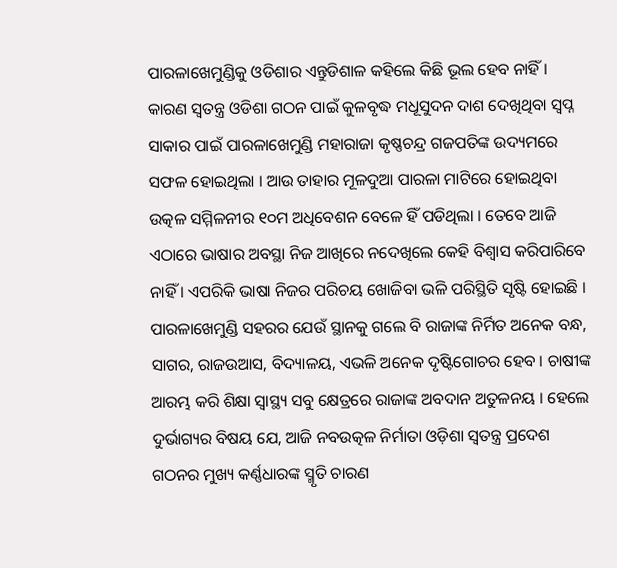ପାରଳାଖେମୁଣ୍ଡିକୁ ଓଡିଶାର ଏନ୍ତୁଡିଶାଳ କହିଲେ କିଛି ଭୂଲ ହେବ ନାହିଁ । କାରଣ ସ୍ବତନ୍ତ୍ର ଓଡିଶା ଗଠନ ପାଇଁ କୁଳବୃଦ୍ଧ ମଧୂସୁଦନ ଦାଶ ଦେଖିଥିବା ସ୍ବପ୍ନ ସାକାର ପାଇଁ ପାରଳାଖେମୁଣ୍ଡି ମହାରାଜା କୃଷ୍ଣଚନ୍ଦ୍ର ଗଜପତିଙ୍କ ଉଦ୍ୟମରେ ସଫଳ ହୋଇଥିଲା । ଆଉ ତାହାର ମୂଳଦୁଆ ପାରଳା ମାଟିରେ ହୋଇଥିବା ଉତ୍କଳ ସମ୍ମିଳନୀର ୧୦ମ ଅଧିବେଶନ ବେଳେ ହିଁ ପଡିଥିଲା । ତେବେ ଆଜି ଏଠାରେ ଭାଷାର ଅବସ୍ଥା ନିଜ ଆଖିରେ ନଦେଖିଲେ କେହି ବିଶ୍ବାସ କରିପାରିବେ ନାହିଁ । ଏପରିକି ଭାଷା ନିଜର ପରିଚୟ ଖୋଜିବା ଭଳି ପରିସ୍ଥିତି ସୃଷ୍ଟି ହୋଇଛି । ପାରଳାଖେମୁଣ୍ଡି ସହରର ଯେଉଁ ସ୍ଥାନକୁ ଗଲେ ବି ରାଜାଙ୍କ ନିର୍ମିତ ଅନେକ ବନ୍ଧ, ସାଗର, ରାଜଉଆସ, ବିଦ୍ୟାଳୟ, ଏଭଳି ଅନେକ ଦୃଷ୍ଟିଗୋଚର ହେବ । ଚାଷୀଙ୍କ ଆରମ୍ଭ କରି ଶିକ୍ଷା ସ୍ବାସ୍ଥ୍ୟ ସବୁ କ୍ଷେତ୍ରରେ ରାଜାଙ୍କ ଅବଦାନ ଅତୁଳନୟ । ହେଲେ ଦୁର୍ଭାଗ୍ୟର ବିଷୟ ଯେ, ଆଜି ନବଉତ୍କଳ ନିର୍ମାତା ଓଡ଼ିଶା ସ୍ଵତନ୍ତ୍ର ପ୍ରଦେଶ ଗଠନର ମୁଖ୍ୟ କର୍ଣ୍ଣଧାରଙ୍କ ସ୍ମୃତି ଚାରଣ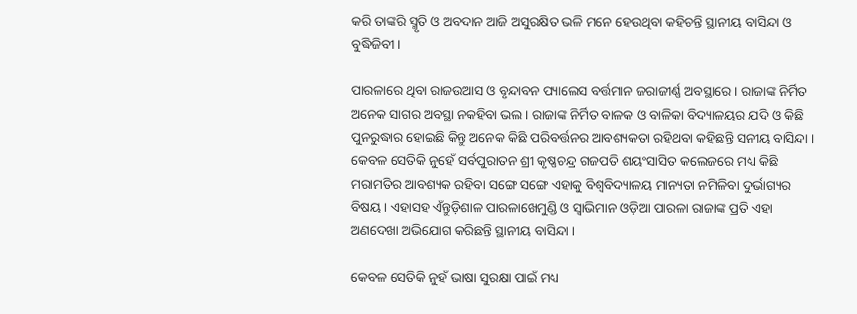କରି ତାଙ୍କରି ସ୍ମୃତି ଓ ଅବଦାନ ଆଜି ଅସୁରକ୍ଷିତ ଭଳି ମନେ ହେଉଥିବା କହିଚନ୍ତି ସ୍ଥାନୀୟ ବାସିନ୍ଦା ଓ ବୁଦ୍ଧିଜିବୀ।

ପାରଳାରେ ଥିବା ରାଜଉଆସ ଓ ବୃନ୍ଦାବନ ପ୍ୟାଲେସ ବର୍ତ୍ତମାନ ଜରାଜୀର୍ଣ୍ଣ ଅବସ୍ଥାରେ । ରାଜାଙ୍କ ନିର୍ମିତ ଅନେକ ସାଗର ଅବସ୍ଥା ନକହିବା ଭଲ । ରାଜାଙ୍କ ନିର୍ମିତ ବାଳକ ଓ ବାଳିକା ବିଦ୍ୟାଳୟର ଯଦି ଓ କିଛି ପୁନରୁଦ୍ଧାର ହୋଇଛି କିନ୍ତୁ ଅନେକ କିଛି ପରିବର୍ତ୍ତନର ଆବଶ୍ୟକତା ରହିଥବା କହିଛନ୍ତି ସନୀୟ ବାସିନ୍ଦା । କେବଳ ସେତିକି ନୁହେଁ ସର୍ବପୁରାତନ ଶ୍ରୀ କୃଷ୍ଣଚନ୍ଦ୍ର ଗଜପତି ଶୟଂସାସିତ କଲେଜରେ ମଧ୍ୟ କିଛି ମରାମତିର ଆବଶ୍ୟକ ରହିବା ସଙ୍ଗେ ସଙ୍ଗେ ଏହାକୁ ବିଶ୍ଵବିଦ୍ୟାଳୟ ମାନ୍ୟତା ନମିଳିବା ଦୁର୍ଭାଗ୍ୟର ବିଷୟ । ଏହାସହ ଏଁନ୍ତୁଡ଼ିଶାଳ ପାରଳାଖେମୁଣ୍ଡି ଓ ସ୍ବାଭିମାନ ଓଡ଼ିଆ ପାରଳା ରାଜାଙ୍କ ପ୍ରତି ଏହା ଅଣଦେଖା ଅଭିଯୋଗ କରିଛନ୍ତି ସ୍ଥାନୀୟ ବାସିନ୍ଦା ।

କେବଳ ସେତିକି ନୁହଁ ଭାଷା ସୁରକ୍ଷା ପାଇଁ ମଧ୍ୟ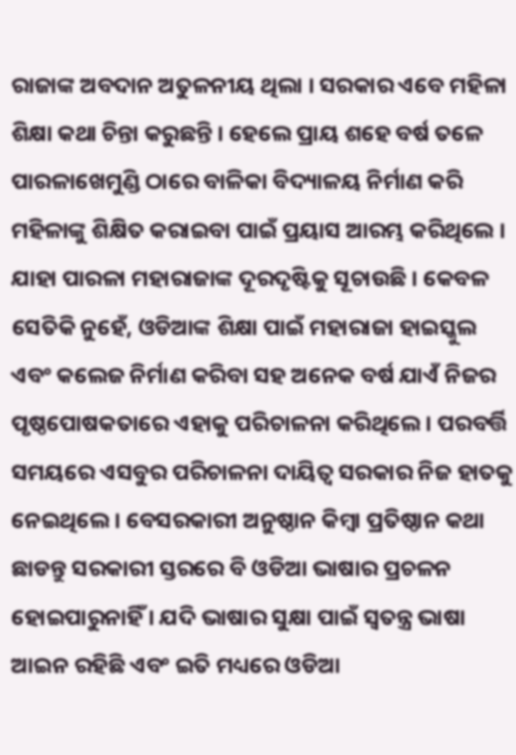ରାଜାଙ୍କ ଅବଦାନ ଅତୁଳନୀୟ ଥିଲା । ସରକାର ଏବେ ମହିଳା ଶିକ୍ଷା କଥା ଚିନ୍ତା କରୁଛନ୍ତି । ହେଲେ ପ୍ରାୟ ଶହେ ବର୍ଷ ତଳେ ପାରଳାଖେମୁଣ୍ଡି ଠାରେ ବାଳିକା ବିଦ୍ୟାଳୟ ନିର୍ମାଣ କରି ମହିଳାଙ୍କୁ ଶିକ୍ଷିତ କରାଇବା ପାଇଁ ପ୍ରୟାସ ଆରମ୍ଭ କରିଥିଲେ । ଯାହା ପାରଳା ମହାରାଜାଙ୍କ ଦୂରଦୃଷ୍ଟିକୁ ସୂଚାଉଛି । କେବଳ ସେତିକି ନୁହେଁ, ଓଡିଆଙ୍କ ଶିକ୍ଷା ପାଇଁ ମହାରାଜା ହାଇସ୍କୁଲ ଏବଂ କଲେଜ ନିର୍ମାଣ କରିବା ସହ ଅନେକ ବର୍ଷ ଯାଏଁ ନିଜର ପୃଷ୍ଠପୋଷକତାରେ ଏହାକୁ ପରିଚାଳନା କରିଥିଲେ । ପରବର୍ତ୍ତି ସମୟରେ ଏସବୁର ପରିଚାଳନା ଦାୟିତ୍ଵ ସରକାର ନିଜ ହାତକୁ ନେଇଥିଲେ । ବେସରକାରୀ ଅନୁଷ୍ଠାନ କିମ୍ବା ପ୍ରତିଷ୍ଠାନ କଥା ଛାଡନ୍ତୁ ସରକାରୀ ସ୍ତରରେ ବି ଓଡିଆ ଭାଷାର ପ୍ରଚଳନ ହୋଇପାରୁନାହିଁ । ଯଦି ଭାଷାର ସୁକ୍ଷା ପାଇଁ ସ୍ୱତନ୍ତ୍ର ଭାଷା ଆଇନ ରହିଛି ଏବଂ ଇତି ମଧ୍ୟରେ ଓଡିଆ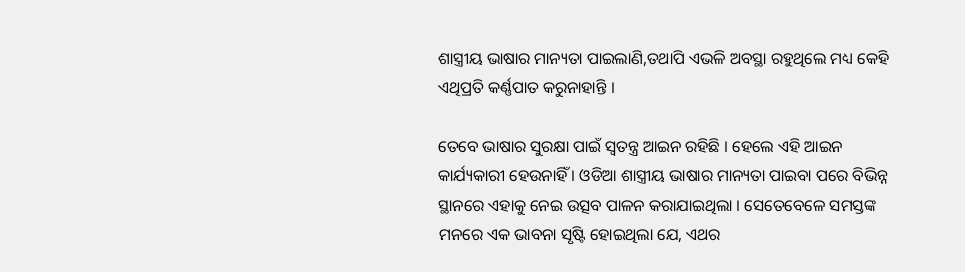ଶାସ୍ତ୍ରୀୟ ଭାଷାର ମାନ୍ୟତା ପାଇଲାଣି,ତଥାପି ଏଭଳି ଅବସ୍ଥା ରହୁଥିଲେ ମଧ୍ୟ କେହି ଏଥିପ୍ରତି କର୍ଣ୍ଣପାତ କରୁନାହାନ୍ତି ।

ତେବେ ଭାଷାର ସୁରକ୍ଷା ପାଇଁ ସ୍ବତନ୍ତ୍ର ଆଇନ ରହିଛି । ହେଲେ ଏହି ଆଇନ କାର୍ଯ୍ୟକାରୀ ହେଉନାହିଁ । ଓଡିଆ ଶାସ୍ତ୍ରୀୟ ଭାଷାର ମାନ୍ୟତା ପାଇବା ପରେ ବିଭିନ୍ନ ସ୍ଥାନରେ ଏହାକୁ ନେଇ ଉତ୍ସବ ପାଳନ କରାଯାଇଥିଲା । ସେତେବେଳେ ସମସ୍ତଙ୍କ ମନରେ ଏକ ଭାବନା ସୃଷ୍ଟି ହୋଇଥିଲା ଯେ, ଏଥର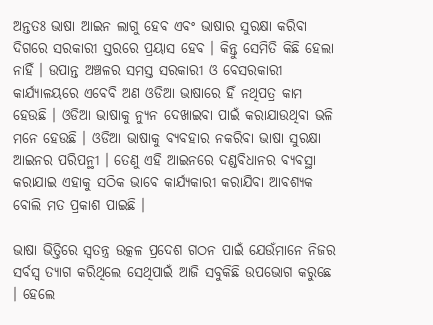ଅନ୍ତତଃ ଭାଷା ଆଇନ ଲାଗୁ ହେବ ଏବଂ ଭାଷାର ସୁରକ୍ଷା କରିବା ଦିଗରେ ସରକାରୀ ସ୍ତରରେ ପ୍ରୟାସ ହେବ । କିନ୍ତୁ ସେମିତି କିଛି ହେଲା ନାହିଁ । ଉପାନ୍ତ ଅଞ୍ଚଳର ସମସ୍ତ ସରକାରୀ ଓ ବେସରକାରୀ କାର୍ଯ୍ୟାଳୟରେ ଏବେବି ଅଣ ଓଡିଆ ଭାଷାରେ ହିଁ ନଥିପତ୍ର କାମ ହେଉଛି । ଓଡିଆ ଭାଷାକୁ ନ୍ୟୁନ ଦେଖାଇବା ପାଇଁ କରାଯାଉଥିବା ଭଳି ମନେ ହେଉଛି । ଓଡିଆ ଭାଷାକୁ ବ୍ୟବହାର ନକରିବା ଭାଷା ସୁରକ୍ଷା ଆଇନର ପରିପନ୍ଥୀ । ତେଣୁ ଏହି ଆଇନରେ ଦଣ୍ଡବିଧାନର ବ୍ୟବସ୍ଥା କରାଯାଇ ଏହାକୁ ସଠିକ ଭାବେ କାର୍ଯ୍ୟକାରୀ କରାଯିବା ଆବଶ୍ୟକ ବୋଲି ମତ ପ୍ରକାଶ ପାଇଛି ।

ଭାଷା ଭିତ୍ତିରେ ସ୍ବତନ୍ତ୍ର ଉତ୍କଳ ପ୍ରଦେଶ ଗଠନ ପାଇଁ ଯେଉଁମାନେ ନିଜର ସର୍ବସ୍ବ ତ୍ୟାଗ କରିଥିଲେ ସେଥିପାଇଁ ଆଜି ସବୁକିଛି ଉପଭୋଗ କରୁଛେ । ହେଲେ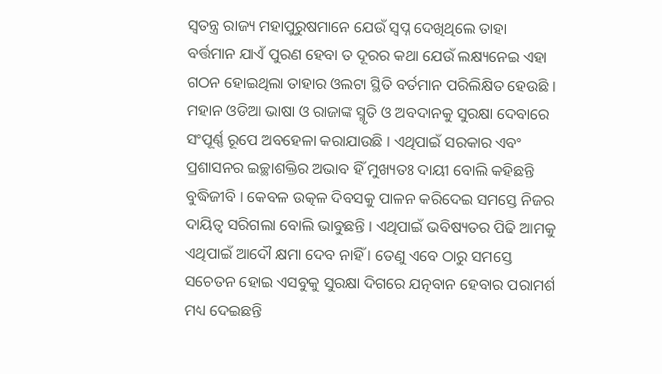ସ୍ବତନ୍ତ୍ର ରାଜ୍ୟ ମହାପୁରୁଷମାନେ ଯେଉଁ ସ୍ବପ୍ନ ଦେଖିଥିଲେ ତାହା ବର୍ତ୍ତମାନ ଯାଏଁ ପୁରଣ ହେବା ତ ଦୂରର କଥା ଯେଉଁ ଲକ୍ଷ୍ୟନେଇ ଏହା ଗଠନ ହୋଇଥିଲା ତାହାର ଓଲଟା ସ୍ଥିତି ବର୍ତମାନ ପରିଲିକ୍ଷିତ ହେଉଛି । ମହାନ ଓଡିଆ ଭାଷା ଓ ରାଜାଙ୍କ ସ୍ମୃତି ଓ ଅବଦାନକୁ ସୁରକ୍ଷା ଦେବାରେ ସଂପୂର୍ଣ୍ଣ ରୂପେ ଅବହେଳା କରାଯାଉଛି । ଏଥିପାଇଁ ସରକାର ଏବଂ ପ୍ରଶାସନର ଇଚ୍ଛାଶକ୍ତିର ଅଭାବ ହିଁ ମୁଖ୍ୟତଃ ଦାୟୀ ବୋଲି କହିଛନ୍ତି ବୁଦ୍ଧିଜୀବି । କେବଳ ଉତ୍କଳ ଦିବସକୁ ପାଳନ କରିଦେଇ ସମସ୍ତେ ନିଜର ଦାୟିତ୍ବ ସରିଗଲା ବୋଲି ଭାବୁଛନ୍ତି । ଏଥିପାଇଁ ଭବିଷ୍ୟତର ପିଢି ଆମକୁ ଏଥିପାଇଁ ଆଦୌ କ୍ଷମା ଦେବ ନାହିଁ । ତେଣୁ ଏବେ ଠାରୁ ସମସ୍ତେ ସଚେତନ ହୋଇ ଏସବୁକୁ ସୁରକ୍ଷା ଦିଗରେ ଯତ୍ନବାନ ହେବାର ପରାମର୍ଶ ମଧ୍ୟ ଦେଇଛନ୍ତି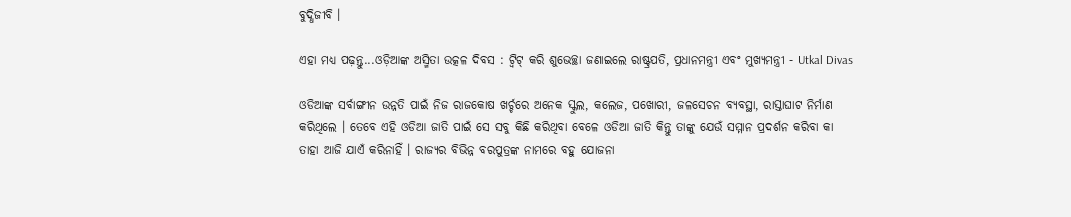ବୁଦ୍ଧିଜୀବି ।

ଏହା ମଧ୍ୟ ପଢ଼ନ୍ତୁ...ଓଡ଼ିଆଙ୍କ ଅସ୍ମିତା ଉତ୍କଳ ଦିବସ : ଟ୍ବିଟ୍ କରି ଶୁଭେଚ୍ଛା ଜଣାଇଲେ ରାଷ୍ଟ୍ରପତି, ପ୍ରଧାନମନ୍ତ୍ରୀ ଏବଂ ମୁଖ୍ୟମନ୍ତ୍ରୀ - Utkal Divas

ଓଡିଆଙ୍କ ସର୍ବାଙ୍ଗୀନ ଉନ୍ନତି ପାଇଁ ନିଜ ରାଜକୋଷ ଖର୍ଚ୍ଚରେ ଅନେକ ସ୍କୁଲ, କଲେଜ, ପଖୋରୀ, ଜଳସେଚନ ବ୍ୟବସ୍ଥା, ରାସ୍ତାଘାଟ ନିର୍ମାଣ କରିଥିଲେ । ତେବେ ଏହି ଓଡିଆ ଜାତି ପାଇଁ ସେ ସବୁ କିଛି କରିଥିବା ବେଳେ ଓଡିଆ ଜାତି କିନ୍ତୁ ତାଙ୍କୁ ଯେଉଁ ସମ୍ମାନ ପ୍ରଦର୍ଶନ କରିବା କା ତାହା ଆଜି ଯାଏଁ କରିନାହିଁ । ରାଜ୍ୟର ବିଭିନ୍ନ ବରପୁତ୍ରଙ୍କ ନାମରେ ବହୁ ଯୋଜନା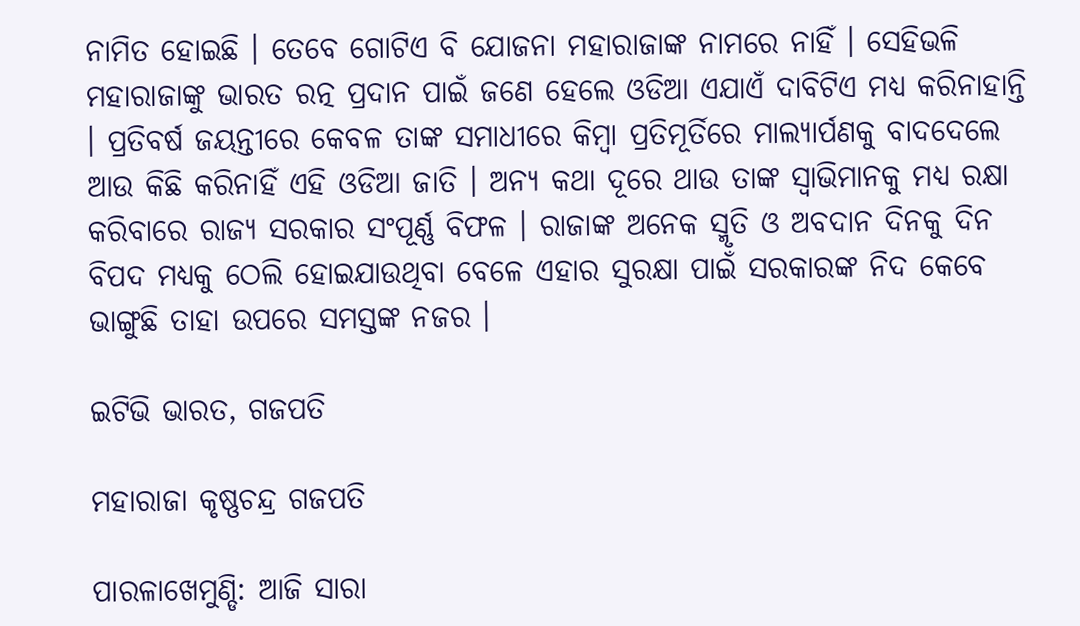ନାମିତ ହୋଇଛି । ତେବେ ଗୋଟିଏ ବି ଯୋଜନା ମହାରାଜାଙ୍କ ନାମରେ ନାହିଁ । ସେହିଭଳି ମହାରାଜାଙ୍କୁ ଭାରତ ରତ୍ନ ପ୍ରଦାନ ପାଇଁ ଜଣେ ହେଲେ ଓଡିଆ ଏଯାଏଁ ଦାବିଟିଏ ମଧ୍ୟ କରିନାହାନ୍ତି । ପ୍ରତିବର୍ଷ ଜୟନ୍ତୀରେ କେବଳ ତାଙ୍କ ସମାଧୀରେ କିମ୍ବା ପ୍ରତିମୂର୍ତିରେ ମାଲ୍ୟାର୍ପଣକୁ ବାଦଦେଲେ ଆଉ କିଛି କରିନାହିଁ ଏହି ଓଡିଆ ଜାତି । ଅନ୍ୟ କଥା ଦୂରେ ଥାଉ ତାଙ୍କ ସ୍ଵାଭିମାନକୁ ମଧ୍ୟ ରକ୍ଷା କରିବାରେ ରାଜ୍ୟ ସରକାର ସଂପୂର୍ଣ୍ଣ ବିଫଳ । ରାଜାଙ୍କ ଅନେକ ସ୍ମୃତି ଓ ଅବଦାନ ଦିନକୁ ଦିନ ବିପଦ ମଧ୍ୟକୁ ଠେଲି ହୋଇଯାଉଥିବା ବେଳେ ଏହାର ସୁରକ୍ଷା ପାଇଁ ସରକାରଙ୍କ ନିଦ କେବେ ଭାଙ୍ଗୁଛି ତାହା ଉପରେ ସମସ୍ତଙ୍କ ନଜର ।

ଇଟିଭି ଭାରତ, ଗଜପତି

ମହାରାଜା କୃଷ୍ଣଚନ୍ଦ୍ର ଗଜପତି

ପାରଳାଖେମୁଣ୍ଡି: ଆଜି ସାରା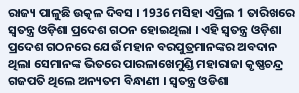ରାଜ୍ୟ ପାଳୁଛି ଉତ୍କଳ ଦିବସ । 1936 ମସିହା ଏପ୍ରିଲ 1 ତାରିଖରେ ସ୍ବତନ୍ତ୍ର ଓଡ଼ିଶା ପ୍ରଦେଶ ଗଠନ ହୋଇଥିଲା । ଏହି ସ୍ବତନ୍ତ୍ର ଓଡ଼ିଶା ପ୍ରଦେଶ ଗଠନରେ ଯେଉଁ ମହାନ ବରପୁତ୍ରମାନଙ୍କର ଅବଦାନ ଥିଲା ସେମାନଙ୍କ ଭିତରେ ପାରଳାଖେମୁଣ୍ଡି ମହାରାଜା କୃଷ୍ଣଚନ୍ଦ୍ର ଗଜପତି ଥିଲେ ଅନ୍ୟତମ ବିନ୍ଧାଣୀ । ସ୍ବତନ୍ତ୍ର ଓଡିଶା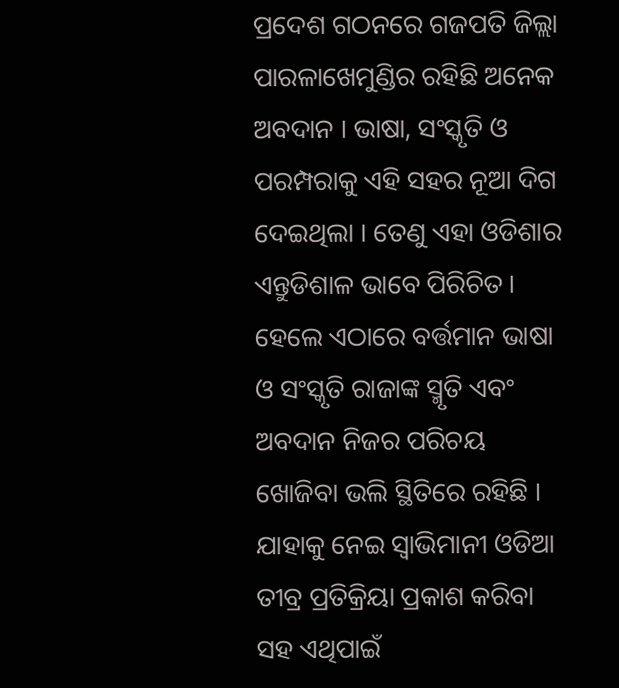ପ୍ରଦେଶ ଗଠନରେ ଗଜପତି ଜିଲ୍ଲା ପାରଳାଖେମୁଣ୍ଡିର ରହିଛି ଅନେକ ଅବଦାନ । ଭାଷା, ସଂସ୍କୃତି ଓ ପରମ୍ପରାକୁ ଏହି ସହର ନୂଆ ଦିଗ ଦେଇଥିଲା । ତେଣୁ ଏହା ଓଡିଶାର ଏନ୍ତୁଡିଶାଳ ଭାବେ ପିରିଚିତ । ହେଲେ ଏଠାରେ ବର୍ତ୍ତମାନ ଭାଷା ଓ ସଂସ୍କୃତି ରାଜାଙ୍କ ସ୍ମୃତି ଏବଂ ଅବଦାନ ନିଜର ପରିଚୟ ଖୋଜିବା ଭଲି ସ୍ଥିତିରେ ରହିଛି । ଯାହାକୁ ନେଇ ସ୍ବାଭିମାନୀ ଓଡିଆ ତୀବ୍ର ପ୍ରତିକ୍ରିୟା ପ୍ରକାଶ କରିବା ସହ ଏଥିପାଇଁ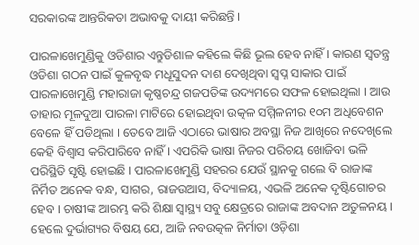ସରକାରଙ୍କ ଆନ୍ତରିକତା ଅଭାବକୁ ଦାୟୀ କରିଛନ୍ତି ।

ପାରଳାଖେମୁଣ୍ଡିକୁ ଓଡିଶାର ଏନ୍ତୁଡିଶାଳ କହିଲେ କିଛି ଭୂଲ ହେବ ନାହିଁ । କାରଣ ସ୍ବତନ୍ତ୍ର ଓଡିଶା ଗଠନ ପାଇଁ କୁଳବୃଦ୍ଧ ମଧୂସୁଦନ ଦାଶ ଦେଖିଥିବା ସ୍ବପ୍ନ ସାକାର ପାଇଁ ପାରଳାଖେମୁଣ୍ଡି ମହାରାଜା କୃଷ୍ଣଚନ୍ଦ୍ର ଗଜପତିଙ୍କ ଉଦ୍ୟମରେ ସଫଳ ହୋଇଥିଲା । ଆଉ ତାହାର ମୂଳଦୁଆ ପାରଳା ମାଟିରେ ହୋଇଥିବା ଉତ୍କଳ ସମ୍ମିଳନୀର ୧୦ମ ଅଧିବେଶନ ବେଳେ ହିଁ ପଡିଥିଲା । ତେବେ ଆଜି ଏଠାରେ ଭାଷାର ଅବସ୍ଥା ନିଜ ଆଖିରେ ନଦେଖିଲେ କେହି ବିଶ୍ବାସ କରିପାରିବେ ନାହିଁ । ଏପରିକି ଭାଷା ନିଜର ପରିଚୟ ଖୋଜିବା ଭଳି ପରିସ୍ଥିତି ସୃଷ୍ଟି ହୋଇଛି । ପାରଳାଖେମୁଣ୍ଡି ସହରର ଯେଉଁ ସ୍ଥାନକୁ ଗଲେ ବି ରାଜାଙ୍କ ନିର୍ମିତ ଅନେକ ବନ୍ଧ, ସାଗର, ରାଜଉଆସ, ବିଦ୍ୟାଳୟ, ଏଭଳି ଅନେକ ଦୃଷ୍ଟିଗୋଚର ହେବ । ଚାଷୀଙ୍କ ଆରମ୍ଭ କରି ଶିକ୍ଷା ସ୍ବାସ୍ଥ୍ୟ ସବୁ କ୍ଷେତ୍ରରେ ରାଜାଙ୍କ ଅବଦାନ ଅତୁଳନୟ । ହେଲେ ଦୁର୍ଭାଗ୍ୟର ବିଷୟ ଯେ, ଆଜି ନବଉତ୍କଳ ନିର୍ମାତା ଓଡ଼ିଶା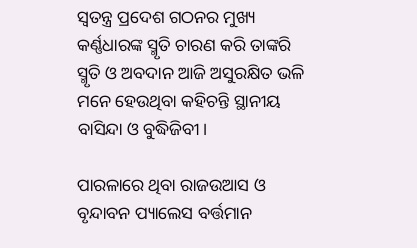ସ୍ଵତନ୍ତ୍ର ପ୍ରଦେଶ ଗଠନର ମୁଖ୍ୟ କର୍ଣ୍ଣଧାରଙ୍କ ସ୍ମୃତି ଚାରଣ କରି ତାଙ୍କରି ସ୍ମୃତି ଓ ଅବଦାନ ଆଜି ଅସୁରକ୍ଷିତ ଭଳି ମନେ ହେଉଥିବା କହିଚନ୍ତି ସ୍ଥାନୀୟ ବାସିନ୍ଦା ଓ ବୁଦ୍ଧିଜିବୀ।

ପାରଳାରେ ଥିବା ରାଜଉଆସ ଓ ବୃନ୍ଦାବନ ପ୍ୟାଲେସ ବର୍ତ୍ତମାନ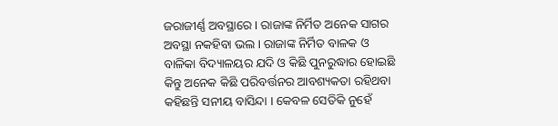ଜରାଜୀର୍ଣ୍ଣ ଅବସ୍ଥାରେ । ରାଜାଙ୍କ ନିର୍ମିତ ଅନେକ ସାଗର ଅବସ୍ଥା ନକହିବା ଭଲ । ରାଜାଙ୍କ ନିର୍ମିତ ବାଳକ ଓ ବାଳିକା ବିଦ୍ୟାଳୟର ଯଦି ଓ କିଛି ପୁନରୁଦ୍ଧାର ହୋଇଛି କିନ୍ତୁ ଅନେକ କିଛି ପରିବର୍ତ୍ତନର ଆବଶ୍ୟକତା ରହିଥବା କହିଛନ୍ତି ସନୀୟ ବାସିନ୍ଦା । କେବଳ ସେତିକି ନୁହେଁ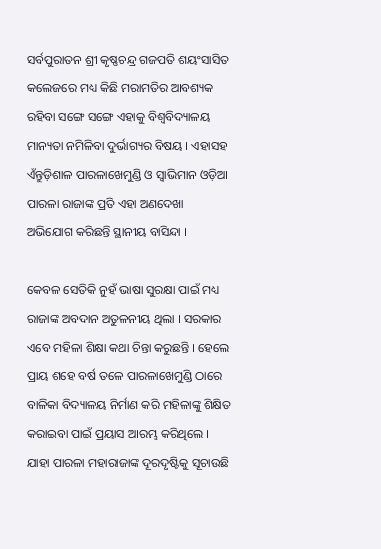ସର୍ବପୁରାତନ ଶ୍ରୀ କୃଷ୍ଣଚନ୍ଦ୍ର ଗଜପତି ଶୟଂସାସିତ କଲେଜରେ ମଧ୍ୟ କିଛି ମରାମତିର ଆବଶ୍ୟକ ରହିବା ସଙ୍ଗେ ସଙ୍ଗେ ଏହାକୁ ବିଶ୍ଵବିଦ୍ୟାଳୟ ମାନ୍ୟତା ନମିଳିବା ଦୁର୍ଭାଗ୍ୟର ବିଷୟ । ଏହାସହ ଏଁନ୍ତୁଡ଼ିଶାଳ ପାରଳାଖେମୁଣ୍ଡି ଓ ସ୍ବାଭିମାନ ଓଡ଼ିଆ ପାରଳା ରାଜାଙ୍କ ପ୍ରତି ଏହା ଅଣଦେଖା ଅଭିଯୋଗ କରିଛନ୍ତି ସ୍ଥାନୀୟ ବାସିନ୍ଦା ।

କେବଳ ସେତିକି ନୁହଁ ଭାଷା ସୁରକ୍ଷା ପାଇଁ ମଧ୍ୟ ରାଜାଙ୍କ ଅବଦାନ ଅତୁଳନୀୟ ଥିଲା । ସରକାର ଏବେ ମହିଳା ଶିକ୍ଷା କଥା ଚିନ୍ତା କରୁଛନ୍ତି । ହେଲେ ପ୍ରାୟ ଶହେ ବର୍ଷ ତଳେ ପାରଳାଖେମୁଣ୍ଡି ଠାରେ ବାଳିକା ବିଦ୍ୟାଳୟ ନିର୍ମାଣ କରି ମହିଳାଙ୍କୁ ଶିକ୍ଷିତ କରାଇବା ପାଇଁ ପ୍ରୟାସ ଆରମ୍ଭ କରିଥିଲେ । ଯାହା ପାରଳା ମହାରାଜାଙ୍କ ଦୂରଦୃଷ୍ଟିକୁ ସୂଚାଉଛି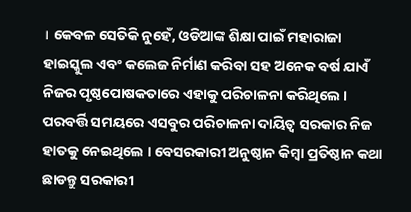। କେବଳ ସେତିକି ନୁହେଁ, ଓଡିଆଙ୍କ ଶିକ୍ଷା ପାଇଁ ମହାରାଜା ହାଇସ୍କୁଲ ଏବଂ କଲେଜ ନିର୍ମାଣ କରିବା ସହ ଅନେକ ବର୍ଷ ଯାଏଁ ନିଜର ପୃଷ୍ଠପୋଷକତାରେ ଏହାକୁ ପରିଚାଳନା କରିଥିଲେ । ପରବର୍ତ୍ତି ସମୟରେ ଏସବୁର ପରିଚାଳନା ଦାୟିତ୍ଵ ସରକାର ନିଜ ହାତକୁ ନେଇଥିଲେ । ବେସରକାରୀ ଅନୁଷ୍ଠାନ କିମ୍ବା ପ୍ରତିଷ୍ଠାନ କଥା ଛାଡନ୍ତୁ ସରକାରୀ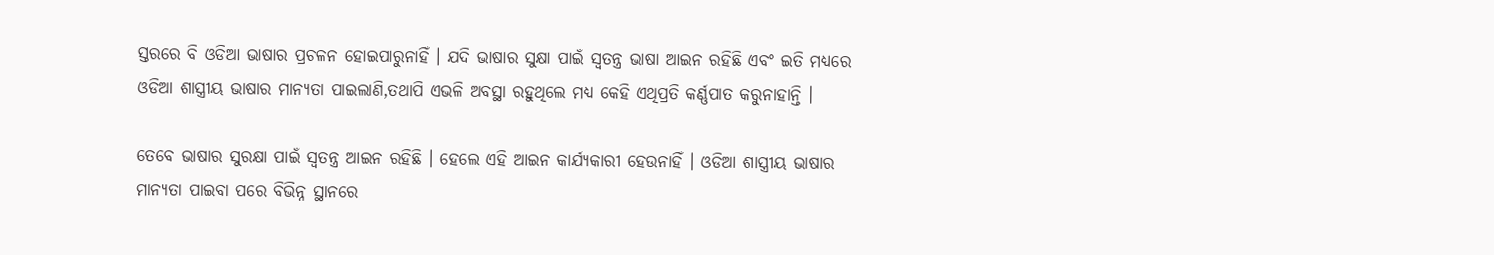ସ୍ତରରେ ବି ଓଡିଆ ଭାଷାର ପ୍ରଚଳନ ହୋଇପାରୁନାହିଁ । ଯଦି ଭାଷାର ସୁକ୍ଷା ପାଇଁ ସ୍ୱତନ୍ତ୍ର ଭାଷା ଆଇନ ରହିଛି ଏବଂ ଇତି ମଧ୍ୟରେ ଓଡିଆ ଶାସ୍ତ୍ରୀୟ ଭାଷାର ମାନ୍ୟତା ପାଇଲାଣି,ତଥାପି ଏଭଳି ଅବସ୍ଥା ରହୁଥିଲେ ମଧ୍ୟ କେହି ଏଥିପ୍ରତି କର୍ଣ୍ଣପାତ କରୁନାହାନ୍ତି ।

ତେବେ ଭାଷାର ସୁରକ୍ଷା ପାଇଁ ସ୍ବତନ୍ତ୍ର ଆଇନ ରହିଛି । ହେଲେ ଏହି ଆଇନ କାର୍ଯ୍ୟକାରୀ ହେଉନାହିଁ । ଓଡିଆ ଶାସ୍ତ୍ରୀୟ ଭାଷାର ମାନ୍ୟତା ପାଇବା ପରେ ବିଭିନ୍ନ ସ୍ଥାନରେ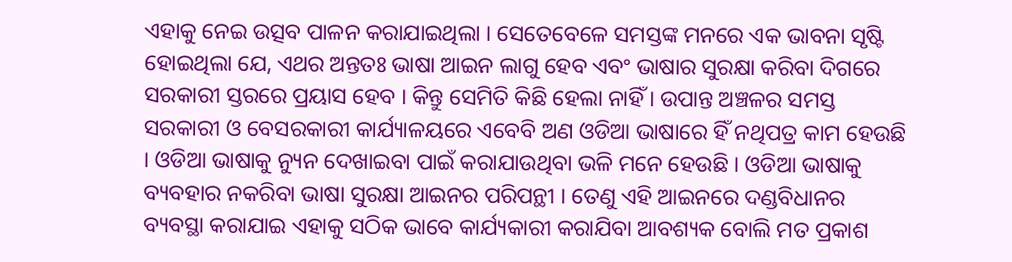ଏହାକୁ ନେଇ ଉତ୍ସବ ପାଳନ କରାଯାଇଥିଲା । ସେତେବେଳେ ସମସ୍ତଙ୍କ ମନରେ ଏକ ଭାବନା ସୃଷ୍ଟି ହୋଇଥିଲା ଯେ, ଏଥର ଅନ୍ତତଃ ଭାଷା ଆଇନ ଲାଗୁ ହେବ ଏବଂ ଭାଷାର ସୁରକ୍ଷା କରିବା ଦିଗରେ ସରକାରୀ ସ୍ତରରେ ପ୍ରୟାସ ହେବ । କିନ୍ତୁ ସେମିତି କିଛି ହେଲା ନାହିଁ । ଉପାନ୍ତ ଅଞ୍ଚଳର ସମସ୍ତ ସରକାରୀ ଓ ବେସରକାରୀ କାର୍ଯ୍ୟାଳୟରେ ଏବେବି ଅଣ ଓଡିଆ ଭାଷାରେ ହିଁ ନଥିପତ୍ର କାମ ହେଉଛି । ଓଡିଆ ଭାଷାକୁ ନ୍ୟୁନ ଦେଖାଇବା ପାଇଁ କରାଯାଉଥିବା ଭଳି ମନେ ହେଉଛି । ଓଡିଆ ଭାଷାକୁ ବ୍ୟବହାର ନକରିବା ଭାଷା ସୁରକ୍ଷା ଆଇନର ପରିପନ୍ଥୀ । ତେଣୁ ଏହି ଆଇନରେ ଦଣ୍ଡବିଧାନର ବ୍ୟବସ୍ଥା କରାଯାଇ ଏହାକୁ ସଠିକ ଭାବେ କାର୍ଯ୍ୟକାରୀ କରାଯିବା ଆବଶ୍ୟକ ବୋଲି ମତ ପ୍ରକାଶ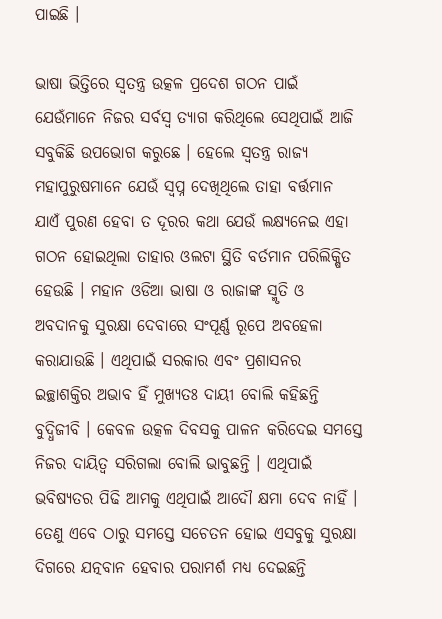ପାଇଛି ।

ଭାଷା ଭିତ୍ତିରେ ସ୍ବତନ୍ତ୍ର ଉତ୍କଳ ପ୍ରଦେଶ ଗଠନ ପାଇଁ ଯେଉଁମାନେ ନିଜର ସର୍ବସ୍ବ ତ୍ୟାଗ କରିଥିଲେ ସେଥିପାଇଁ ଆଜି ସବୁକିଛି ଉପଭୋଗ କରୁଛେ । ହେଲେ ସ୍ବତନ୍ତ୍ର ରାଜ୍ୟ ମହାପୁରୁଷମାନେ ଯେଉଁ ସ୍ବପ୍ନ ଦେଖିଥିଲେ ତାହା ବର୍ତ୍ତମାନ ଯାଏଁ ପୁରଣ ହେବା ତ ଦୂରର କଥା ଯେଉଁ ଲକ୍ଷ୍ୟନେଇ ଏହା ଗଠନ ହୋଇଥିଲା ତାହାର ଓଲଟା ସ୍ଥିତି ବର୍ତମାନ ପରିଲିକ୍ଷିତ ହେଉଛି । ମହାନ ଓଡିଆ ଭାଷା ଓ ରାଜାଙ୍କ ସ୍ମୃତି ଓ ଅବଦାନକୁ ସୁରକ୍ଷା ଦେବାରେ ସଂପୂର୍ଣ୍ଣ ରୂପେ ଅବହେଳା କରାଯାଉଛି । ଏଥିପାଇଁ ସରକାର ଏବଂ ପ୍ରଶାସନର ଇଚ୍ଛାଶକ୍ତିର ଅଭାବ ହିଁ ମୁଖ୍ୟତଃ ଦାୟୀ ବୋଲି କହିଛନ୍ତି ବୁଦ୍ଧିଜୀବି । କେବଳ ଉତ୍କଳ ଦିବସକୁ ପାଳନ କରିଦେଇ ସମସ୍ତେ ନିଜର ଦାୟିତ୍ବ ସରିଗଲା ବୋଲି ଭାବୁଛନ୍ତି । ଏଥିପାଇଁ ଭବିଷ୍ୟତର ପିଢି ଆମକୁ ଏଥିପାଇଁ ଆଦୌ କ୍ଷମା ଦେବ ନାହିଁ । ତେଣୁ ଏବେ ଠାରୁ ସମସ୍ତେ ସଚେତନ ହୋଇ ଏସବୁକୁ ସୁରକ୍ଷା ଦିଗରେ ଯତ୍ନବାନ ହେବାର ପରାମର୍ଶ ମଧ୍ୟ ଦେଇଛନ୍ତି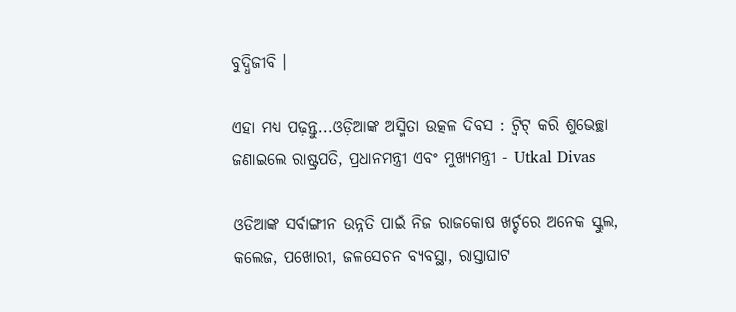ବୁଦ୍ଧିଜୀବି ।

ଏହା ମଧ୍ୟ ପଢ଼ନ୍ତୁ...ଓଡ଼ିଆଙ୍କ ଅସ୍ମିତା ଉତ୍କଳ ଦିବସ : ଟ୍ବିଟ୍ କରି ଶୁଭେଚ୍ଛା ଜଣାଇଲେ ରାଷ୍ଟ୍ରପତି, ପ୍ରଧାନମନ୍ତ୍ରୀ ଏବଂ ମୁଖ୍ୟମନ୍ତ୍ରୀ - Utkal Divas

ଓଡିଆଙ୍କ ସର୍ବାଙ୍ଗୀନ ଉନ୍ନତି ପାଇଁ ନିଜ ରାଜକୋଷ ଖର୍ଚ୍ଚରେ ଅନେକ ସ୍କୁଲ, କଲେଜ, ପଖୋରୀ, ଜଳସେଚନ ବ୍ୟବସ୍ଥା, ରାସ୍ତାଘାଟ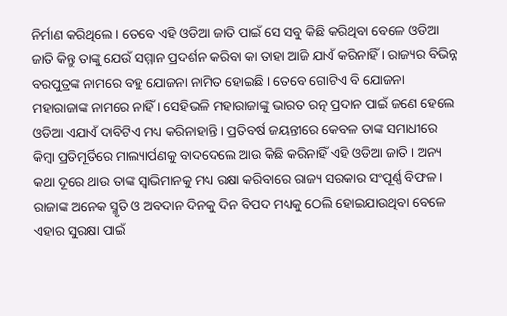ନିର୍ମାଣ କରିଥିଲେ । ତେବେ ଏହି ଓଡିଆ ଜାତି ପାଇଁ ସେ ସବୁ କିଛି କରିଥିବା ବେଳେ ଓଡିଆ ଜାତି କିନ୍ତୁ ତାଙ୍କୁ ଯେଉଁ ସମ୍ମାନ ପ୍ରଦର୍ଶନ କରିବା କା ତାହା ଆଜି ଯାଏଁ କରିନାହିଁ । ରାଜ୍ୟର ବିଭିନ୍ନ ବରପୁତ୍ରଙ୍କ ନାମରେ ବହୁ ଯୋଜନା ନାମିତ ହୋଇଛି । ତେବେ ଗୋଟିଏ ବି ଯୋଜନା ମହାରାଜାଙ୍କ ନାମରେ ନାହିଁ । ସେହିଭଳି ମହାରାଜାଙ୍କୁ ଭାରତ ରତ୍ନ ପ୍ରଦାନ ପାଇଁ ଜଣେ ହେଲେ ଓଡିଆ ଏଯାଏଁ ଦାବିଟିଏ ମଧ୍ୟ କରିନାହାନ୍ତି । ପ୍ରତିବର୍ଷ ଜୟନ୍ତୀରେ କେବଳ ତାଙ୍କ ସମାଧୀରେ କିମ୍ବା ପ୍ରତିମୂର୍ତିରେ ମାଲ୍ୟାର୍ପଣକୁ ବାଦଦେଲେ ଆଉ କିଛି କରିନାହିଁ ଏହି ଓଡିଆ ଜାତି । ଅନ୍ୟ କଥା ଦୂରେ ଥାଉ ତାଙ୍କ ସ୍ଵାଭିମାନକୁ ମଧ୍ୟ ରକ୍ଷା କରିବାରେ ରାଜ୍ୟ ସରକାର ସଂପୂର୍ଣ୍ଣ ବିଫଳ । ରାଜାଙ୍କ ଅନେକ ସ୍ମୃତି ଓ ଅବଦାନ ଦିନକୁ ଦିନ ବିପଦ ମଧ୍ୟକୁ ଠେଲି ହୋଇଯାଉଥିବା ବେଳେ ଏହାର ସୁରକ୍ଷା ପାଇଁ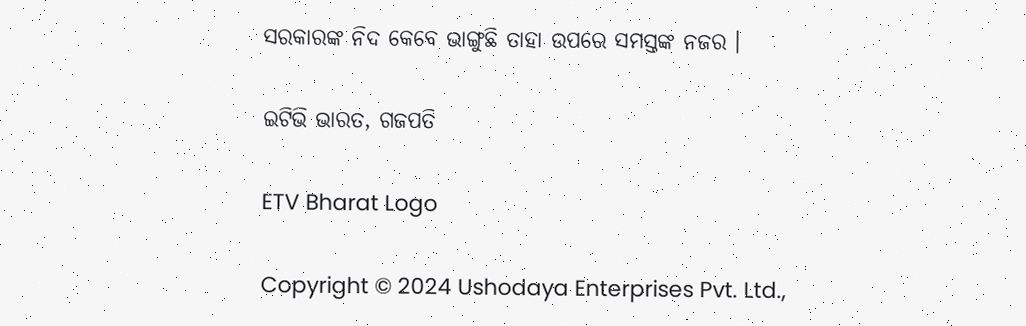ସରକାରଙ୍କ ନିଦ କେବେ ଭାଙ୍ଗୁଛି ତାହା ଉପରେ ସମସ୍ତଙ୍କ ନଜର ।

ଇଟିଭି ଭାରତ, ଗଜପତି

ETV Bharat Logo

Copyright © 2024 Ushodaya Enterprises Pvt. Ltd.,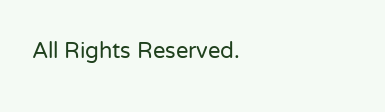All Rights Reserved.